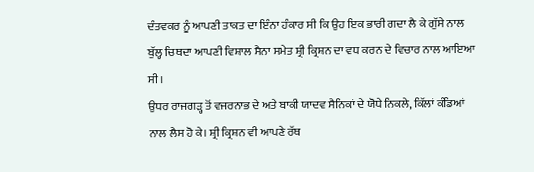ਦੰਤਵਕਰ ਨੂੰ ਆਪਣੀ ਤਾਕਤ ਦਾ ਇੰਨਾ ਹੰਕਾਰ ਸੀ ਕਿ ਉਹ ਇਕ ਭਾਰੀ ਗਦਾ ਲੈ ਕੇ ਗੁੱਸੇ ਨਾਲ ਬੁੱਲ੍ਹ ਚਿਥਦਾ ਆਪਣੀ ਵਿਸ਼ਾਲ ਸੈਨਾ ਸਮੇਤ ਸ਼੍ਰੀ ਕ੍ਰਿਸ਼ਨ ਦਾ ਵਧ ਕਰਨ ਦੇ ਵਿਚਾਰ ਨਾਲ ਆਇਆ ਸੀ।
ਉਧਰ ਰਾਜਗੜ੍ਹ ਤੋਂ ਵਜਰਨਾਭ ਦੇ ਅਤੇ ਬਾਕੀ ਯਾਦਵ ਸੈਨਿਕਾਂ ਦੇ ਯੋਧੇ ਨਿਕਲੇ, ਕਿੱਲਾਂ ਕੰਡਿਆਂ ਨਾਲ ਲੈਸ ਹੋ ਕੇ। ਸ਼੍ਰੀ ਕ੍ਰਿਸ਼ਨ ਵੀ ਆਪਣੇ ਰੱਥ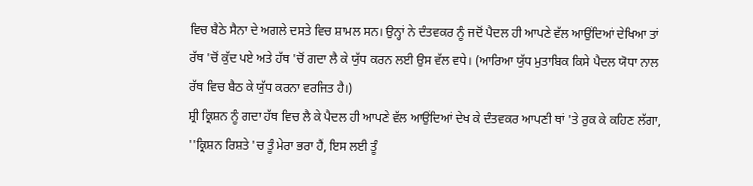ਵਿਚ ਬੈਠੇ ਸੈਨਾ ਦੇ ਅਗਲੇ ਦਸਤੇ ਵਿਚ ਸ਼ਾਮਲ ਸਨ। ਉਨ੍ਹਾਂ ਨੇ ਦੰਤਵਕਰ ਨੂੰ ਜਦੋਂ ਪੈਦਲ ਹੀ ਆਪਣੇ ਵੱਲ ਆਉਂਦਿਆਂ ਦੇਖਿਆ ਤਾਂ ਰੱਥ 'ਚੋਂ ਕੁੱਦ ਪਏ ਅਤੇ ਹੱਥ 'ਚੋਂ ਗਦਾ ਲੈ ਕੇ ਯੁੱਧ ਕਰਨ ਲਈ ਉਸ ਵੱਲ ਵਧੇ। (ਆਰਿਆ ਯੁੱਧ ਮੁਤਾਬਿਕ ਕਿਸੇ ਪੈਦਲ ਯੋਧਾ ਨਾਲ ਰੱਥ ਵਿਚ ਬੈਠ ਕੇ ਯੁੱਧ ਕਰਨਾ ਵਰਜਿਤ ਹੈ।)
ਸ਼੍ਰੀ ਕ੍ਰਿਸ਼ਨ ਨੂੰ ਗਦਾ ਹੱਥ ਵਿਚ ਲੈ ਕੇ ਪੈਦਲ ਹੀ ਆਪਣੇ ਵੱਲ ਆਉਂਦਿਆਂ ਦੇਖ ਕੇ ਦੰਤਵਕਰ ਆਪਣੀ ਥਾਂ 'ਤੇ ਰੁਕ ਕੇ ਕਹਿਣ ਲੱਗਾ, ''ਕ੍ਰਿਸ਼ਨ ਰਿਸ਼ਤੇ 'ਚ ਤੂੰ ਮੇਰਾ ਭਰਾ ਹੈਂ, ਇਸ ਲਈ ਤੂੰ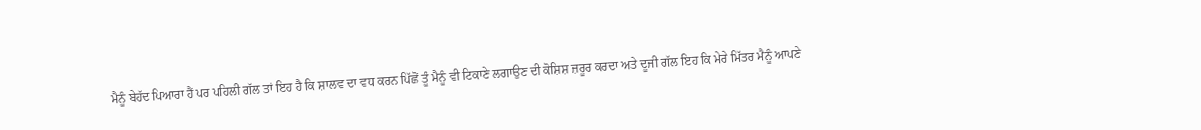ਮੈਨੂੰ ਬੇਹੱਦ ਪਿਆਰਾ ਹੈਂ ਪਰ ਪਹਿਲੀ ਗੱਲ ਤਾਂ ਇਹ ਹੈ ਕਿ ਸ਼ਾਲਵ ਦਾ ਵਧ ਕਰਨ ਪਿੱਛੋਂ ਤੂੰ ਮੈਨੂੰ ਵੀ ਟਿਕਾਣੇ ਲਗਾਉਣ ਦੀ ਕੋਸ਼ਿਸ਼ ਜ਼ਰੂਰ ਕਰਦਾ ਅਤੇ ਦੂਜੀ ਗੱਲ ਇਹ ਕਿ ਮੇਰੇ ਮਿੱਤਰ ਮੈਨੂੰ ਆਪਣੇ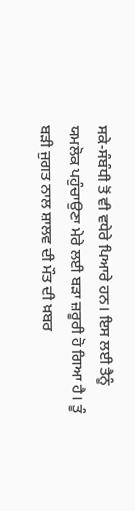ਸਕੇ-ਸੰਬੰਧੀ ਤੋਂ ਵੀ ਵਧੇਰੇ ਪਿਆਰੇ ਹਨ। ਇਸ ਲਈ ਤੈਨੂੰ ਯਮਲੋਕ ਪਹੁੰਚਾਉਣਾ ਮੇਰੇ ਲਈ ਬੜਾ ਜ਼ਰੂਰੀ ਹੋ ਗਿਆ ਹੈ। ਤੂੰ ਬੜੀ ਜੁਗਤ ਨਾਲ ਸ਼ਾਲਵ ਦੀ ਮੌਤ ਦੀ ਖ਼ਬਰ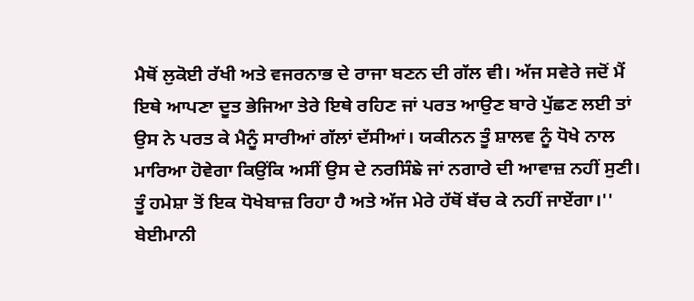ਮੈਥੋਂ ਲੁਕੋਈ ਰੱਖੀ ਅਤੇ ਵਜਰਨਾਭ ਦੇ ਰਾਜਾ ਬਣਨ ਦੀ ਗੱਲ ਵੀ। ਅੱਜ ਸਵੇਰੇ ਜਦੋਂ ਮੈਂ ਇਥੇ ਆਪਣਾ ਦੂਤ ਭੇਜਿਆ ਤੇਰੇ ਇਥੇ ਰਹਿਣ ਜਾਂ ਪਰਤ ਆਉਣ ਬਾਰੇ ਪੁੱਛਣ ਲਈ ਤਾਂ ਉਸ ਨੇ ਪਰਤ ਕੇ ਮੈਨੂੰ ਸਾਰੀਆਂ ਗੱਲਾਂ ਦੱਸੀਆਂ। ਯਕੀਨਨ ਤੂੰ ਸ਼ਾਲਵ ਨੂੰ ਧੋਖੇ ਨਾਲ ਮਾਰਿਆ ਹੋਵੇਗਾ ਕਿਉਂਕਿ ਅਸੀਂ ਉਸ ਦੇ ਨਰਸਿੰਙੇ ਜਾਂ ਨਗਾਰੇ ਦੀ ਆਵਾਜ਼ ਨਹੀਂ ਸੁਣੀ। ਤੂੰ ਹਮੇਸ਼ਾ ਤੋਂ ਇਕ ਧੋਖੇਬਾਜ਼ ਰਿਹਾ ਹੈ ਅਤੇ ਅੱਜ ਮੇਰੇ ਹੱਥੋਂ ਬੱਚ ਕੇ ਨਹੀਂ ਜਾਏਂਗਾ।''
ਬੇਈਮਾਨੀ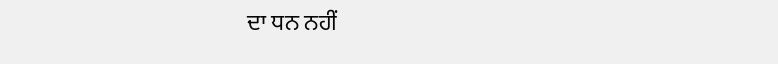ਦਾ ਧਨ ਨਹੀਂ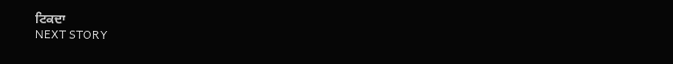ਟਿਕਦਾ
NEXT STORY